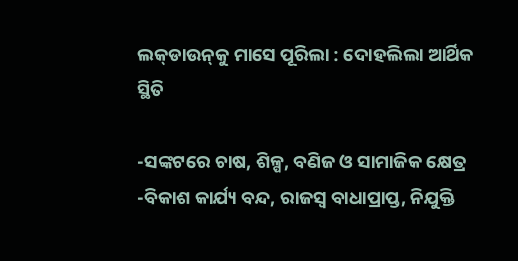ଲକ୍‌ଡାଉନ୍‌କୁ ମାସେ ପୂରିଲା : ଦୋହଲିଲା ଆର୍ଥିକ ସ୍ଥିତି

-ସଙ୍କଟରେ ଚାଷ, ଶିଳ୍ପ, ବଣିଜ ଓ ସାମାଜିକ କ୍ଷେତ୍ର
-ବିକାଶ କାର୍ଯ୍ୟ ବନ୍ଦ, ରାଜସ୍ବ ବାଧାପ୍ରାପ୍ତ, ନିଯୁକ୍ତି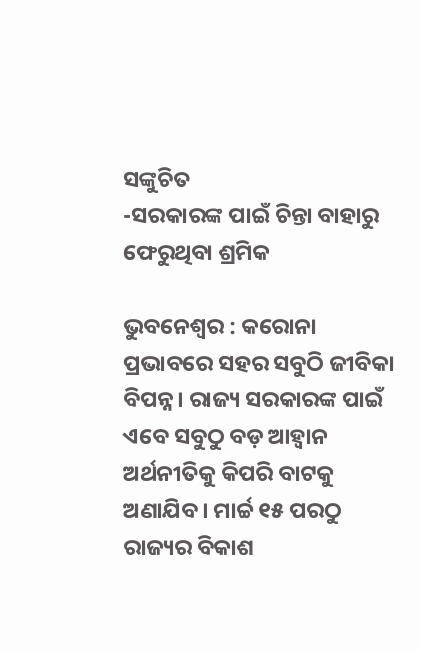ସଙ୍କୁଚିତ
-ସରକାରଙ୍କ ପାଇଁ ଚିନ୍ତା ବାହାରୁ ଫେରୁଥିବା ଶ୍ରମିକ

ଭୁବନେଶ୍ବର : କରୋନା ପ୍ରଭାବରେ ସହର ସବୁଠି ଜୀବିକା ବିପନ୍ନ। ରାଜ୍ୟ ସରକାରଙ୍କ ପାଇଁ ଏବେ ସବୁଠୁ ବଡ଼ ଆହ୍ବାନ ଅର୍ଥନୀତିକୁ କିପରି ବାଟକୁ ଅଣାଯିବ। ମାର୍ଚ୍ଚ ୧୫ ପରଠୁ ରାଜ୍ୟର ବିକାଶ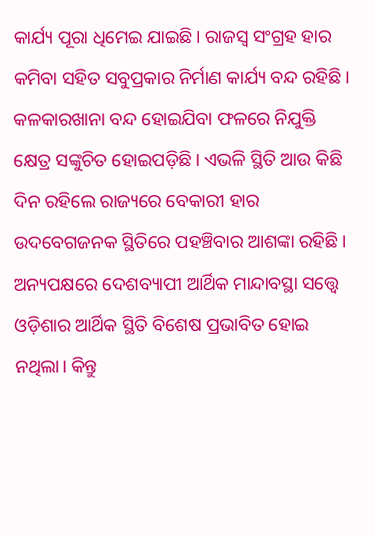କାର୍ଯ୍ୟ ପୂରା ଧିମେଇ ଯାଇଛି। ରାଜସ୍ବ ସଂଗ୍ରହ ହାର କମିବା ସହିତ ସବୁପ୍ରକାର ନିର୍ମାଣ କାର୍ଯ୍ୟ ବନ୍ଦ ରହିଛି। କଳକାରଖାନା ବନ୍ଦ ହୋଇଯିବା ଫଳରେ ନିଯୁକ୍ତି କ୍ଷେତ୍ର ସଙ୍କୁଚିତ ହୋଇପଡ଼ିଛି। ଏଭଳି ସ୍ଥିତି ଆଉ କିଛି ଦିନ ରହିଲେ ରାଜ୍ୟରେ ବେକାରୀ ହାର ଉଦବେଗଜନକ ସ୍ଥିତିରେ ପହଞ୍ଚିବାର ଆଶଙ୍କା ରହିଛି। ଅନ୍ୟପକ୍ଷରେ ଦେଶବ୍ୟାପୀ ଆର୍ଥିକ ମାନ୍ଦାବସ୍ଥା ସତ୍ତ୍ବେ ଓଡ଼ିଶାର ଆର୍ଥିକ ସ୍ଥିତି ବିଶେଷ ପ୍ରଭାବିତ ହୋଇ ନଥିଲା। କିନ୍ତୁ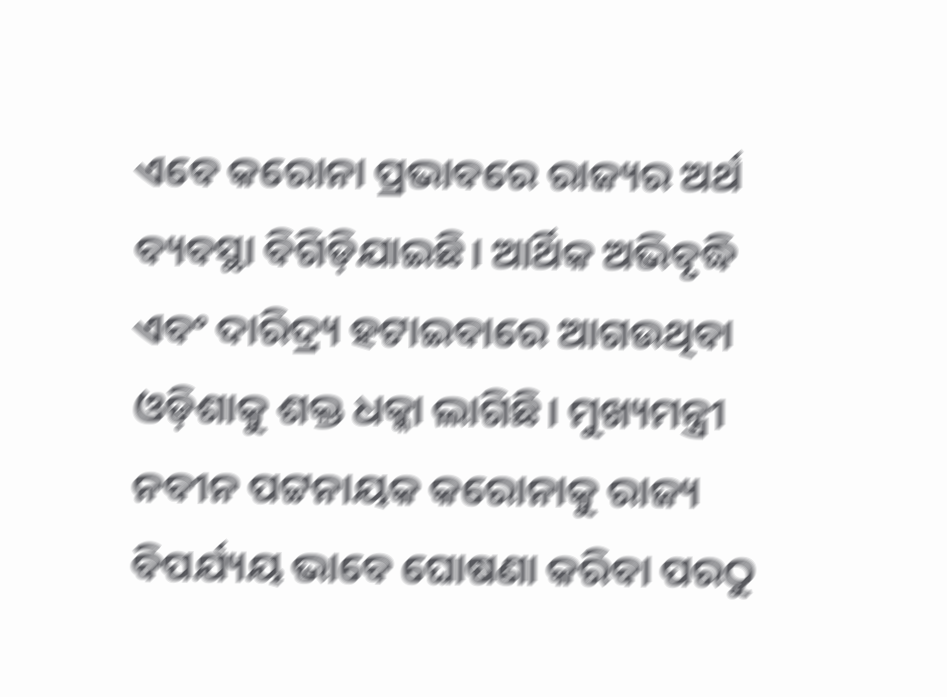ଏବେ କରୋନା ପ୍ରଭାବରେ ରାଜ୍ୟର ଅର୍ଥ ବ୍ୟବସ୍ଥା ବିଗିଡ଼ିଯାଇଛି। ଆର୍ଥିକ ଅଭିବୃଦ୍ଧି ଏବଂ ଦାରିଦ୍ର୍ୟ ହଟାଇବାରେ ଆଗଉଥିବା ଓଡ଼ିଶାକୁ ଶକ୍ତ ଧକ୍କା ଲାଗିଛି। ମୁଖ୍ୟମନ୍ତ୍ରୀ ନବୀନ ପଟ୍ଟନାୟକ କରୋନାକୁ ରାଜ୍ୟ ବିପର୍ଯ୍ୟୟ ଭାବେ ଘୋଷଣା କରିବା ପରଠୁ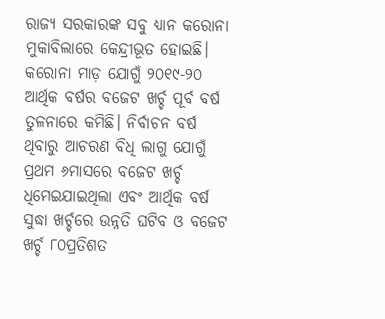ରାଜ୍ୟ ସରକାରଙ୍କ ସବୁ ଧ୍ୟାନ କରୋନା ମୁକାବିଲାରେ କେନ୍ଦ୍ରୀଭୂତ ହୋଇଛି।
କରୋନା ମାଡ଼ ଯୋଗୁଁ ୨୦୧୯-୨୦ ଆର୍ଥିକ ବର୍ଷର ବଜେଟ ଖର୍ଚ୍ଚ ପୂର୍ବ ବର୍ଷ ତୁଳନାରେ କମିଛି। ନିର୍ବାଚନ ବର୍ଷ ଥିବାରୁ ଆଚରଣ ବିଧି ଲାଗୁ ଯୋଗୁଁ ପ୍ରଥମ ୬ମାସରେ ବଜେଟ ଖର୍ଚ୍ଚ ଧିମେଇଯାଇଥିଲା ଏବଂ ଆର୍ଥିକ ବର୍ଷ ସୁଦ୍ଧା ଖର୍ଚ୍ଚରେ ଉନ୍ନତି ଘଟିବ ଓ ବଜେଟ ଖର୍ଚ୍ଚ ୮୦ପ୍ରତିଶତ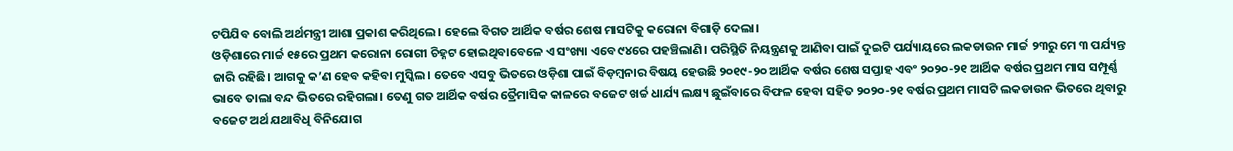ଟପିଯିବ ବୋଲି ଅର୍ଥମନ୍ତ୍ରୀ ଆଶା ପ୍ରକାଶ କରିଥିଲେ। ହେଲେ ବିଗତ ଆର୍ଥିକ ବର୍ଷର ଶେଷ ମାସଟିକୁ କରୋନା ବିଗାଡ଼ି ଦେଲା।
ଓଡ଼ିଶାରେ ମାର୍ଚ୍ଚ ୧୫ରେ ପ୍ରଥମ କରୋନା ରୋଗୀ ଚିହ୍ନଟ ହୋଇଥିବାବେଳେ ଏ ସଂଖ୍ୟା ଏବେ ୯୪ରେ ପହଞ୍ଚିଲାଣି। ପରିସ୍ଥିତି ନିୟନ୍ତ୍ରଣକୁ ଆଣିବା ପାଇଁ ଦୁଇଟି ପର୍ଯ୍ୟାୟରେ ଲକଡାଉନ ମାର୍ଚ୍ଚ ୨୩ରୁ ମେ ୩ ପର୍ଯ୍ୟନ୍ତ ଜାରି ରହିଛି। ଆଗକୁ କ’ଣ ହେବ କହିବା ମୁସ୍କିଲ। ତେବେ ଏସବୁ ଭିତରେ ଓଡ଼ିଶା ପାଇଁ ବିଡ଼ମ୍ବନାର ବିଷୟ ହେଉଛି ୨୦୧୯-୨୦ ଆର୍ଥିକ ବର୍ଷର ଶେଷ ସପ୍ତାହ ଏବଂ ୨୦୨୦-୨୧ ଆର୍ଥିକ ବର୍ଷର ପ୍ରଥମ ମାସ ସମ୍ପୂର୍ଣ୍ଣ ଭାବେ ତାଲା ବନ୍ଦ ଭିତରେ ରହିଗଲା। ତେଣୁ ଗତ ଆର୍ଥିକ ବର୍ଷର ତ୍ରୈମାସିକ କାଳରେ ବଜେଟ ଖର୍ଚ୍ଚ ଧାର୍ଯ୍ୟ ଲକ୍ଷ୍ୟ ଛୁଇଁବାରେ ବିଫଳ ହେବା ସହିତ ୨୦୨୦-୨୧ ବର୍ଷର ପ୍ରଥମ ମାସଟି ଲକଡାଉନ ଭିତରେ ଥିବାରୁ ବଜେଟ ଅର୍ଥ ଯଥାବିଧି ବିନିଯୋଗ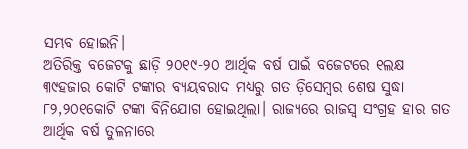ସମ୍ଭବ ହୋଇନି।
ଅତିରିକ୍ତ ବଜେଟକୁ ଛାଡ଼ି ୨୦୧୯-୨୦ ଆର୍ଥିକ ବର୍ଷ ପାଇଁ ବଜେଟରେ ୧ଲକ୍ଷ ୩୯ହଜାର କୋଟି ଟଙ୍କାର ବ୍ୟୟବରାଦ ମଧ୍ୟରୁ ଗତ ଡ଼ିସେମ୍ବର ଶେଷ ସୁଦ୍ଧା ୮୨,୨୦୧କୋଟି ଟଙ୍କା ବିନିଯୋଗ ହୋଇଥିଲା। ରାଜ୍ୟରେ ରାଜସ୍ବ ସଂଗ୍ରହ ହାର ଗତ ଆର୍ଥିକ ବର୍ଷ ତୁଳନାରେ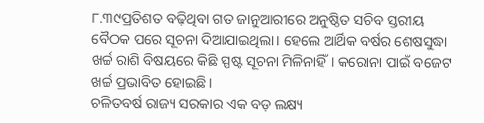୮.୩୯ପ୍ରତିଶତ ବଢ଼ିଥିବା ଗତ ଜାନୁଆରୀରେ ଅନୁଷ୍ଠିତ ସଚିବ ସ୍ତରୀୟ ବୈଠକ ପରେ ସୂଚନା ଦିଆଯାଇଥିଲା। ହେଲେ ଆର୍ଥିକ ବର୍ଷର ଶେଷସୁଦ୍ଧା ଖର୍ଚ୍ଚ ରାଶି ବିଷୟରେ କିଛି ସ୍ପଷ୍ଟ ସୂଚନା ମିଳିନାହିଁ। କରୋନା ପାଇଁ ବଜେଟ ଖର୍ଚ୍ଚ ପ୍ରଭାବିତ ହୋଇଛି।
ଚଳିତବର୍ଷ ରାଜ୍ୟ ସରକାର ଏକ ବଡ଼ ଲକ୍ଷ୍ୟ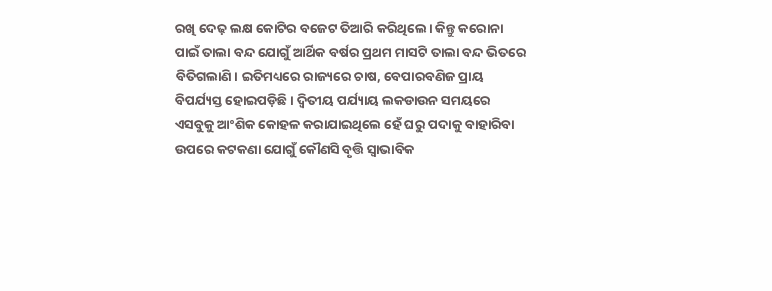ରଖି ଦେଢ଼ ଲକ୍ଷ କୋଟିର ବଜେଟ ତିଆରି କରିଥିଲେ। କିନ୍ତୁ କରୋନା ପାଇଁ ତାଲା ବନ୍ଦ ଯୋଗୁଁ ଆର୍ଥିକ ବର୍ଷର ପ୍ରଥମ ମାସଟି ତାଲା ବନ୍ଦ ଭିତରେ ବିତିଗଲାଣି। ଇତିମଧ୍ୟରେ ରାଜ୍ୟରେ ଚାଷ, ବେପାରବଣିଜ ପ୍ରାୟ ବିପର୍ଯ୍ୟସ୍ତ ହୋଇପଡ଼ିଛି। ଦ୍ବିତୀୟ ପର୍ଯ୍ୟାୟ ଲକଡାଉନ ସମୟରେ ଏସବୁକୁ ଆଂଶିକ କୋହଳ କରାଯାଇଥିଲେ ହେଁ ଘରୁ ପଦାକୁ ବାହାରିବା ଉପରେ କଟକଣା ଯୋଗୁଁ କୌଣସି ବୃତ୍ତି ସ୍ବାଭାବିକ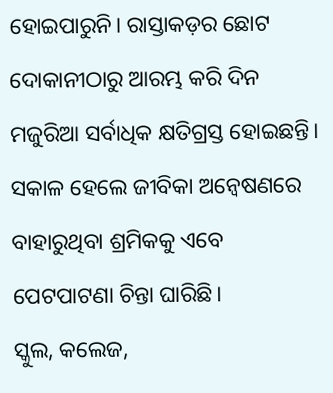ହୋଇପାରୁନି। ରାସ୍ତାକଡ଼ର ଛୋଟ ଦୋକାନୀଠାରୁ ଆରମ୍ଭ କରି ଦିନ ମଜୁରିଆ ସର୍ବାଧିକ କ୍ଷତିଗ୍ରସ୍ତ ହୋଇଛନ୍ତି। ସକାଳ ହେଲେ ଜୀବିକା ଅନ୍ବେଷଣରେ ବାହାରୁଥିବା ଶ୍ରମିକକୁ ଏବେ ପେଟପାଟଣା ଚିନ୍ତା ଘାରିଛି।
ସ୍କୁଲ, କଲେଜ,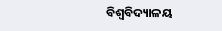ବିଶ୍ବବିଦ୍ୟାଳୟ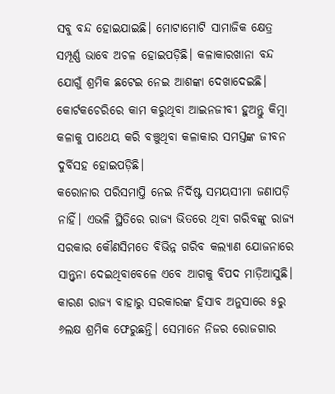ସବୁ ବନ୍ଦ ହୋଇଯାଇଛି। ମୋଟାମୋଟି ସାମାଜିକ କ୍ଷେତ୍ର ସମ୍ପୂର୍ଣ୍ଣ ଭାବେ ଅଚଳ ହୋଇପଡ଼ିଛି। କଳାକାରଖାନା ବନ୍ଦ ଯୋଗୁଁ ଶ୍ରମିକ ଛଟେଇ ନେଇ ଆଶଙ୍କା ଦେଖାଦେଇଛି। କୋର୍ଟକଚେରିରେ କାମ କରୁଥିବା ଆଇନଜୀବୀ ହୁଅନ୍ତୁ କିମ୍ବା କଳାକୁ ପାଥେୟ କରି ବଞ୍ଚୁଥିବା କଳାକାର ସମସ୍ତଙ୍କ ଜୀବନ ଦୁର୍ବିସହ ହୋଇପଡ଼ିଛି।
କରୋନାର ପରିସମାପ୍ତି ନେଇ ନିର୍ଦିଷ୍ଟ ସମୟସୀମା ଜଣାପଡ଼ି ନାହିଁ। ଏଭଳି ସ୍ଥିତିରେ ରାଜ୍ୟ ଭିତରେ ଥିବା ଗରିବଙ୍କୁ ରାଜ୍ୟ ସରକାର କୌଣସିମତେ ବିଭିନ୍ନ ଗରିବ କଲ୍ୟାଣ ଯୋଜନାରେ ସାନ୍ତ୍ବନା ଦେଇଥିବାବେଳେ ଏବେ ଆଗକୁ ବିପଦ ମାଡ଼ିଆସୁଛି। କାରଣ ରାଜ୍ୟ ବାହାରୁ ସରକାରଙ୍କ ହିସାବ ଅନୁସାରେ ୫ରୁ ୬ଲକ୍ଷ ଶ୍ରମିକ ଫେରୁଛନ୍ତି। ସେମାନେ ନିଜର ରୋଜଗାର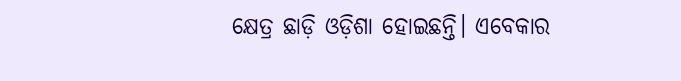କ୍ଷେତ୍ର ଛାଡ଼ି ଓଡ଼ିଶା ହୋଇଛନ୍ତି। ଏବେକାର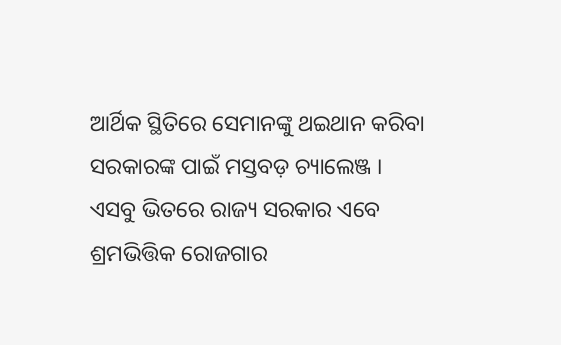ଆର୍ଥିକ ସ୍ଥିତିରେ ସେମାନଙ୍କୁ ଥଇଥାନ କରିବା ସରକାରଙ୍କ ପାଇଁ ମସ୍ତବଡ଼ ଚ୍ୟାଲେଞ୍ଜ ।
ଏସବୁ ଭିତରେ ରାଜ୍ୟ ସରକାର ଏବେ ଶ୍ରମଭିତ୍ତିକ ରୋଜଗାର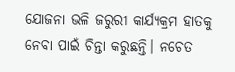ଯୋଜନା ଭଳି ଜରୁରୀ କାର୍ଯ୍ୟକ୍ରମ ହାତକୁ ନେବା ପାଇଁ ଚିନ୍ତା କରୁଛନ୍ତି। ନଚେତ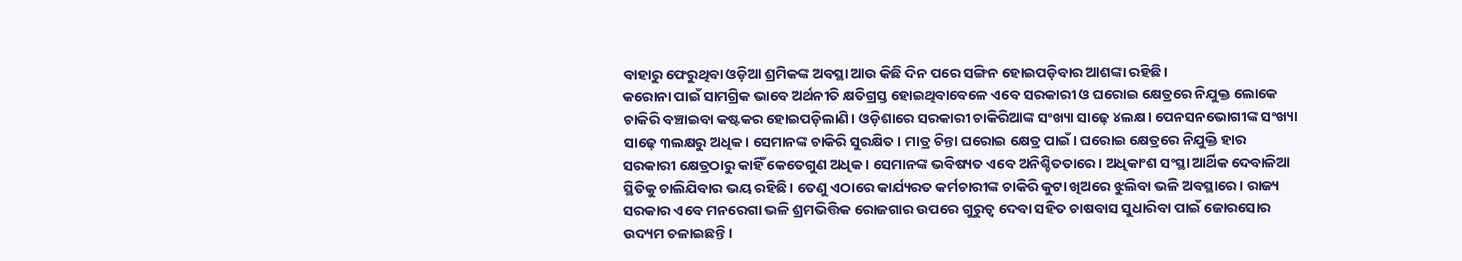ବାହାରୁ ଫେରୁଥିବା ଓଡ଼ିଆ ଶ୍ରମିକଙ୍କ ଅବସ୍ଥା ଆଉ କିଛି ଦିନ ପରେ ସଙ୍ଗିନ ‌ହୋଇପଡ଼ିବାର ଆଶଙ୍କା ରହିଛି।
କରୋନା ପାଇଁ ସାମଗ୍ରିକ ଭାବେ ଅର୍ଥନୀତି କ୍ଷତିଗ୍ରସ୍ତ ହୋଇଥିବାବେଳେ ଏବେ ସରକାରୀ ଓ ଘରୋଇ କ୍ଷେତ୍ରରେ ନିଯୁକ୍ତ ଲୋକେ ଚାକିରି ବଞ୍ଚାଇବା କଷ୍ଟକର ହୋଇପଡ଼ିଲାଣି। ଓଡ଼ିଶାରେ ସରକାରୀ ଚାକିରିଆଙ୍କ ସଂଖ୍ୟା ସାଢ଼େ ୪ଲକ୍ଷ। ପେନସନଭୋଗୀଙ୍କ ସଂଖ୍ୟା ସାଢ଼େ ୩ଲକ୍ଷରୁ ଅଧିକ। ସେମାନଙ୍କ ଚାକିରି ସୁରକ୍ଷିତ । ମାତ୍ର ଚିନ୍ତା ଘରୋଇ କ୍ଷେତ୍ର ପାଇଁ। ଘରୋଇ କ୍ଷେତ୍ରରେ ନିଯୁକ୍ତି ହାର ସରକାରୀ କ୍ଷେତ୍ରଠାରୁ କାହିଁ କେତେଗୁଣ ଅଧିକ । ସେମାନଙ୍କ ଭବିଷ୍ୟତ ଏବେ ଅନିଶ୍ଚିତତାରେ। ଅଧିକାଂଶ ସଂସ୍ଥା ଆର୍ଥିକ ଦେବାଳିଆ ସ୍ଥିତିକୁ ଚାଲିଯିବାର ଭୟ ରହିଛି। ତେଣୁ ଏଠାରେ କାର୍ଯ୍ୟରତ କର୍ମଚାରୀଙ୍କ ଚାକିରି କୁଟା ଖିଅରେ ଝୁଲିବା ଭଳି ଅବସ୍ଥାରେ। ରାଜ୍ୟ ସରକାର ଏବେ ମନରେଗା ଭଳି ଶ୍ରମଭିତ୍ତିକ ରୋଜଗାର ଉପରେ ଗୁରୁତ୍ବ ଦେବା ସହିତ ଚାଷବାସ ସୁଧାରିବା ପାଇଁ ଜୋରସୋର ଉଦ୍ୟମ ଚଳାଇଛନ୍ତି।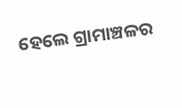ହେଲେ ଗ୍ରାମାଞ୍ଚଳର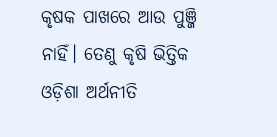କୃଷକ ପାଖରେ ଆଉ ପୁଞ୍ଜି ନାହିଁ। ତେଣୁ କୃଷି ଭିତ୍ତିକ ଓଡ଼ିଶା ଅର୍ଥନୀତି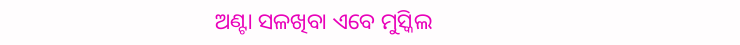ଅଣ୍ଟା ସଳଖିବା ଏବେ ମୁସ୍କିଲ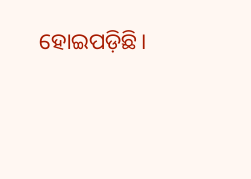ହୋଇପଡ଼ିଛି।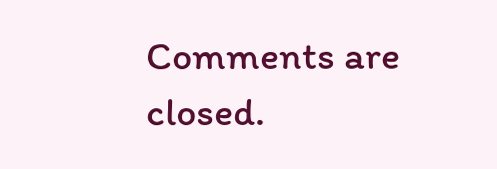Comments are closed.